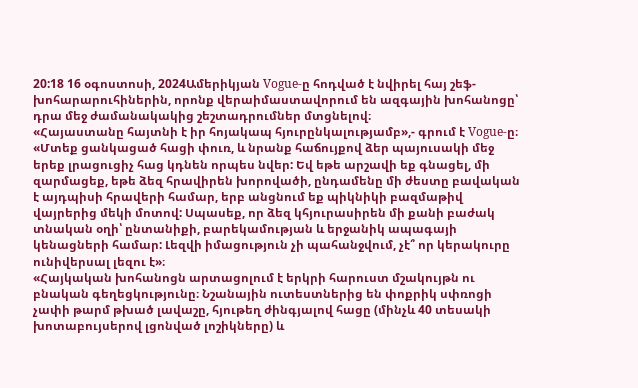20:18 16 օգոստոսի, 2024Ամերիկյան Vogue-ը հոդված է նվիրել հայ շեֆ-խոհարարուհիներին, որոնք վերաիմաստավորում են ազգային խոհանոցը՝ դրա մեջ ժամանակակից շեշտադրումներ մտցնելով։
«Հայաստանը հայտնի է իր հոյակապ հյուրընկալությամբ»,- գրում է Vogue-ը։ «Մտեք ցանկացած հացի փուռ, և նրանք հաճույքով ձեր պայուսակի մեջ երեք լրացուցիչ հաց կդնեն որպես նվեր: Եվ եթե արշավի եք գնացել, մի զարմացեք, եթե ձեզ հրավիրեն խորովածի, ընդամենը մի ժեստը բավական է այդպիսի հրավերի համար, երբ անցնում եք պիկնիկի բազմաթիվ վայրերից մեկի մոտով: Սպասեք, որ ձեզ կհյուրասիրեն մի քանի բաժակ տնական օղի՝ ընտանիքի, բարեկամության և երջանիկ ապագայի կենացների համար: Լեզվի իմացություն չի պահանջվում, չէ՞ որ կերակուրը ունիվերսալ լեզու է»։
«Հայկական խոհանոցն արտացոլում է երկրի հարուստ մշակույթն ու բնական գեղեցկությունը։ Նշանային ուտեստներից են փոքրիկ սփռոցի չափի թարմ թխած լավաշը, հյութեղ ժինգյալով հացը (մինչև 40 տեսակի խոտաբույսերով լցոնված լոշիկները) և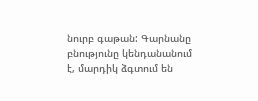նուրբ գաթան: Գարնանը բնությունը կենդանանում է, մարդիկ ձգտում են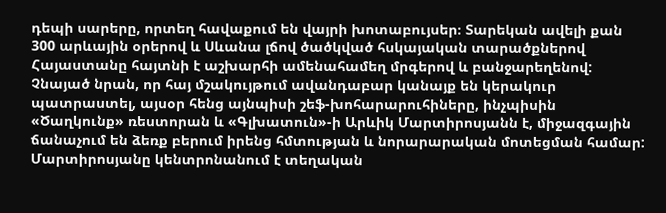դեպի սարերը, որտեղ հավաքում են վայրի խոտաբույսեր։ Տարեկան ավելի քան 300 արևային օրերով և Սևանա լճով ծածկված հսկայական տարածքներով Հայաստանը հայտնի է աշխարհի ամենահամեղ մրգերով և բանջարեղենով:
Չնայած նրան, որ հայ մշակույթում ավանդաբար կանայք են կերակուր պատրաստել, այսօր հենց այնպիսի շեֆ-խոհարարուհիները, ինչպիսին «Ծաղկունք» ռեստորան և «Գլխատուն»-ի Արևիկ Մարտիրոսյանն է, միջազգային ճանաչում են ձեռք բերում իրենց հմտության և նորարարական մոտեցման համար: Մարտիրոսյանը կենտրոնանում է տեղական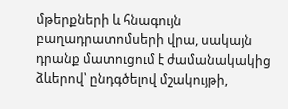մթերքների և հնագույն բաղադրատոմսերի վրա, սակայն դրանք մատուցում է ժամանակակից ձևերով՝ ընդգծելով մշակույթի,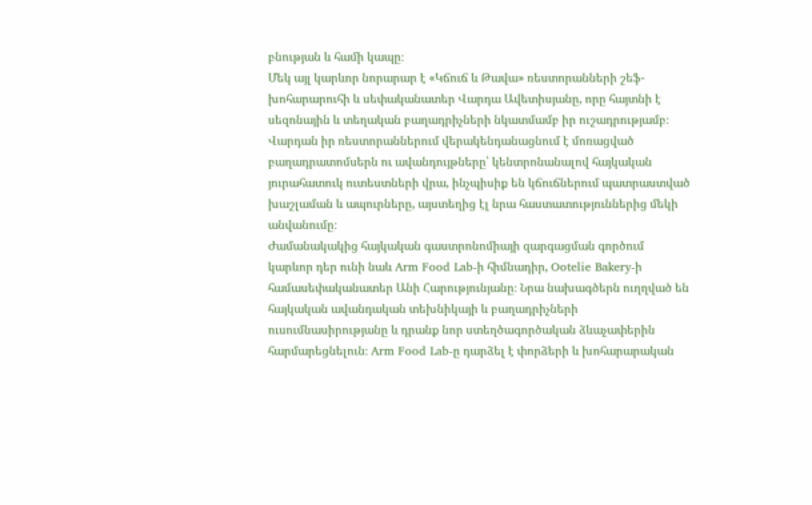բնության և համի կապը։
Մեկ այլ կարևոր նորարար է «Կճուճ և Թավա» ռեստորանների շեֆ-խոհարարուհի և սեփականատեր Վարդա Ավետիսյանը, որը հայտնի է սեզոնային և տեղական բաղադրիչների նկատմամբ իր ուշադրությամբ։ Վարդան իր ռեստորաններում վերակենդանացնում է մոռացված բաղադրատոմսերն ու ավանդույթները՝ կենտրոնանալով հայկական յուրահատուկ ուտեստների վրա, ինչպիսիք են կճուճներում պատրաստված խաշլաման և ապուրները, այստեղից էլ նրա հաստատություններից մեկի անվանումը։
Ժամանակակից հայկական գաստրոնոմիայի զարգացման գործում կարևոր դեր ունի նաև Arm Food Lab-ի հիմնադիր, Ootelie Bakery-ի համասեփականատեր Անի Հարությունյանը։ Նրա նախագծերն ուղղված են հայկական ավանդական տեխնիկայի և բաղադրիչների ուսումնասիրությանը և դրանք նոր ստեղծագործական ձևաչափերին հարմարեցնելուն։ Arm Food Lab-ը դարձել է փորձերի և խոհարարական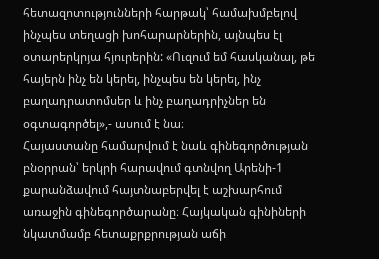հետազոտությունների հարթակ՝ համախմբելով ինչպես տեղացի խոհարարներին, այնպես էլ օտարերկրյա հյուրերին: «Ուզում եմ հասկանալ, թե հայերն ինչ են կերել, ինչպես են կերել, ինչ բաղադրատոմսեր և ինչ բաղադրիչներ են օգտագործել»,- ասում է նա։
Հայաստանը համարվում է նաև գինեգործության բնօրրան՝ երկրի հարավում գտնվող Արենի-1 քարանձավում հայտնաբերվել է աշխարհում առաջին գինեգործարանը։ Հայկական գինիների նկատմամբ հետաքրքրության աճի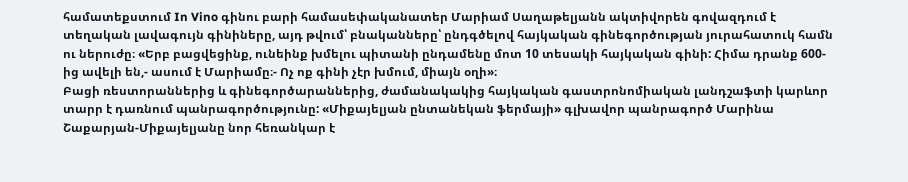համատեքստում In Vino գինու բարի համասեփականատեր Մարիամ Սաղաթելյանն ակտիվորեն գովազդում է տեղական լավագույն գինիները, այդ թվում՝ բնականները՝ ընդգծելով հայկական գինեգործության յուրահատուկ համն ու ներուժը։ «Երբ բացվեցինք, ունեինք խմելու պիտանի ընդամենը մոտ 10 տեսակի հայկական գինի: Հիմա դրանք 600-ից ավելի են,- ասում է Մարիամը։- Ոչ ոք գինի չէր խմում, միայն օղի»։
Բացի ռեստորաններից և գինեգործարաններից, ժամանակակից հայկական գաստրոնոմիական լանդշաֆտի կարևոր տարր է դառնում պանրագործությունը: «Միքայելյան ընտանեկան ֆերմայի» գլխավոր պանրագործ Մարինա Շաքարյան-Միքայելյանը նոր հեռանկար է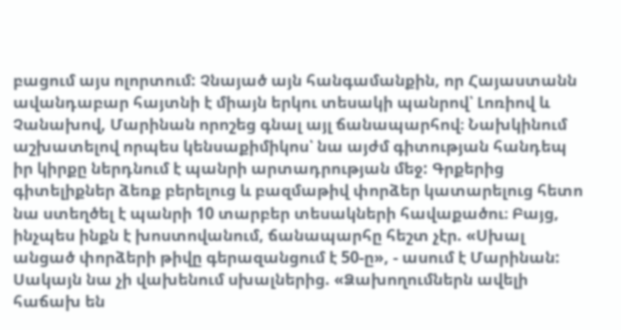բացում այս ոլորտում: Չնայած այն հանգամանքին, որ Հայաստանն ավանդաբար հայտնի է միայն երկու տեսակի պանրով՝ Լոռիով և Չանախով, Մարինան որոշեց գնալ այլ ճանապարհով։ Նախկինում աշխատելով որպես կենսաքիմիկոս՝ նա այժմ գիտության հանդեպ իր կիրքը ներդնում է պանրի արտադրության մեջ: Գրքերից գիտելիքներ ձեռք բերելուց և բազմաթիվ փորձեր կատարելուց հետո նա ստեղծել է պանրի 10 տարբեր տեսակների հավաքածու։ Բայց, ինչպես ինքն է խոստովանում, ճանապարհը հեշտ չէր. «Սխալ անցած փորձերի թիվը գերազանցում է 50-ը», - ասում է Մարինան: Սակայն նա չի վախենում սխալներից. «Ձախողումներն ավելի հաճախ են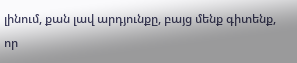լինում, քան լավ արդյունքը, բայց մենք գիտենք, որ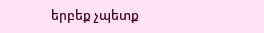երբեք չպետք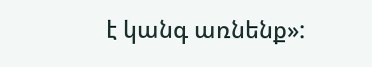է կանգ առնենք»: